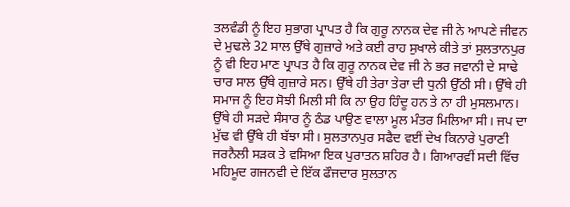ਤਲਵੰਡੀ ਨੂੰ ਇਹ ਸੁਭਾਗ ਪ੍ਰਾਪਤ ਹੈ ਕਿ ਗੁਰੂ ਨਾਨਕ ਦੇਵ ਜੀ ਨੇ ਆਪਣੇ ਜੀਵਨ ਦੇ ਮੁਢਲੇ 32 ਸਾਲ ਉੱਥੇ ਗੁਜ਼ਾਰੇ ਅਤੇ ਕਈ ਰਾਹ ਸੁਖਾਲੇ ਕੀਤੇ ਤਾਂ ਸੁਲਤਾਨਪੁਰ ਨੂੰ ਵੀ ਇਹ ਮਾਣ ਪ੍ਰਾਪਤ ਹੈ ਕਿ ਗੁਰੂ ਨਾਨਕ ਦੇਵ ਜੀ ਨੇ ਭਰ ਜਵਾਨੀ ਦੇ ਸਾਢੇ ਚਾਰ ਸਾਲ ਉੱਥੇ ਗੁਜ਼ਾਰੇ ਸਨ। ਉੱਥੇ ਹੀ ਤੇਰਾ ਤੇਰਾ ਦੀ ਧੁਨੀ ਉੱਠੀ ਸੀ। ਉੱਥੇ ਹੀ ਸਮਾਜ ਨੂੰ ਇਹ ਸੋਝੀ ਮਿਲੀ ਸੀ ਕਿ ਨਾ ਉਹ ਹਿੰਦੂ ਹਨ ਤੇ ਨਾ ਹੀ ਮੁਸਲਮਾਨ। ਉੱਥੇ ਹੀ ਸੜਦੇ ਸੰਸਾਰ ਨੂੰ ਠੰਡ ਪਾਉਣ ਵਾਲਾ ਮੂਲ ਮੰਤਰ ਮਿਲਿਆ ਸੀ। ਜਪ ਦਾ ਮੁੱਢ ਵੀ ਉੱਥੇ ਹੀ ਬੱਝਾ ਸੀ। ਸੁਲਤਾਨਪੁਰ ਸਫੈਦ ਵਈਂ ਦੇਖ ਕਿਨਾਰੇ ਪੁਰਾਣੀ ਜਰਨੈਲੀ ਸੜਕ ਤੇ ਵਸਿਆ ਇਕ ਪੁਰਾਤਨ ਸ਼ਹਿਰ ਹੈ। ਗਿਆਰਵੀਂ ਸਦੀ ਵਿੱਚ ਮਹਿਮੂਦ ਗਜਨਵੀ ਦੇ ਇੱਕ ਫੌਜਦਾਰ ਸੁਲਤਾਨ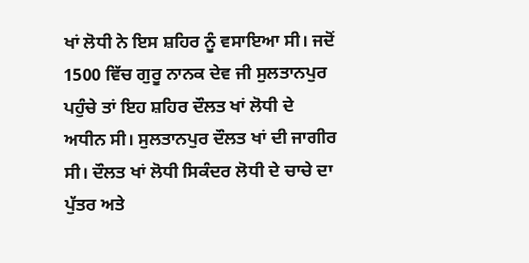ਖਾਂ ਲੋਧੀ ਨੇ ਇਸ ਸ਼ਹਿਰ ਨੂੰ ਵਸਾਇਆ ਸੀ। ਜਦੋਂ 1500 ਵਿੱਚ ਗੁਰੂ ਨਾਨਕ ਦੇਵ ਜੀ ਸੁਲਤਾਨਪੁਰ ਪਹੁੰਚੇ ਤਾਂ ਇਹ ਸ਼ਹਿਰ ਦੌਲਤ ਖਾਂ ਲੋਧੀ ਦੇ ਅਧੀਨ ਸੀ। ਸੁਲਤਾਨਪੁਰ ਦੌਲਤ ਖਾਂ ਦੀ ਜਾਗੀਰ ਸੀ। ਦੌਲਤ ਖਾਂ ਲੋਧੀ ਸਿਕੰਦਰ ਲੋਧੀ ਦੇ ਚਾਚੇ ਦਾ ਪੁੱਤਰ ਅਤੇ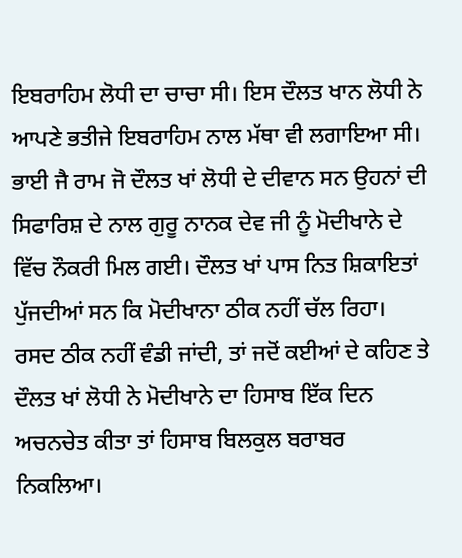ਇਬਰਾਹਿਮ ਲੋਧੀ ਦਾ ਚਾਚਾ ਸੀ। ਇਸ ਦੌਲਤ ਖਾਨ ਲੋਧੀ ਨੇ ਆਪਣੇ ਭਤੀਜੇ ਇਬਰਾਹਿਮ ਨਾਲ ਮੱਥਾ ਵੀ ਲਗਾਇਆ ਸੀ। ਭਾਈ ਜੈ ਰਾਮ ਜੋ ਦੌਲਤ ਖਾਂ ਲੋਧੀ ਦੇ ਦੀਵਾਨ ਸਨ ਉਹਨਾਂ ਦੀ ਸਿਫਾਰਿਸ਼ ਦੇ ਨਾਲ ਗੁਰੂ ਨਾਨਕ ਦੇਵ ਜੀ ਨੂੰ ਮੋਦੀਖਾਨੇ ਦੇ ਵਿੱਚ ਨੌਕਰੀ ਮਿਲ ਗਈ। ਦੌਲਤ ਖਾਂ ਪਾਸ ਨਿਤ ਸ਼ਿਕਾਇਤਾਂ ਪੁੱਜਦੀਆਂ ਸਨ ਕਿ ਮੋਦੀਖਾਨਾ ਠੀਕ ਨਹੀਂ ਚੱਲ ਰਿਹਾ। ਰਸਦ ਠੀਕ ਨਹੀਂ ਵੰਡੀ ਜਾਂਦੀ, ਤਾਂ ਜਦੋਂ ਕਈਆਂ ਦੇ ਕਹਿਣ ਤੇ ਦੌਲਤ ਖਾਂ ਲੋਧੀ ਨੇ ਮੋਦੀਖਾਨੇ ਦਾ ਹਿਸਾਬ ਇੱਕ ਦਿਨ ਅਚਨਚੇਤ ਕੀਤਾ ਤਾਂ ਹਿਸਾਬ ਬਿਲਕੁਲ ਬਰਾਬਰ ਨਿਕਲਿਆ।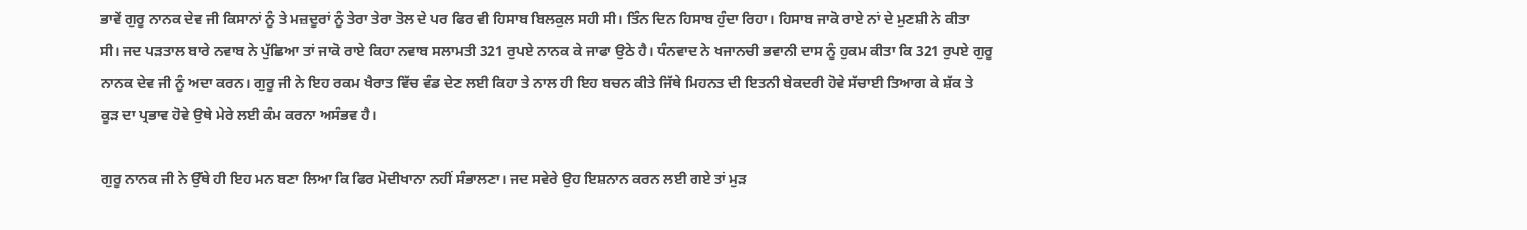ਭਾਵੇਂ ਗੁਰੂ ਨਾਨਕ ਦੇਵ ਜੀ ਕਿਸਾਨਾਂ ਨੂੰ ਤੇ ਮਜ਼ਦੂਰਾਂ ਨੂੰ ਤੇਰਾ ਤੇਰਾ ਤੋਲ ਦੇ ਪਰ ਫਿਰ ਵੀ ਹਿਸਾਬ ਬਿਲਕੁਲ ਸਹੀ ਸੀ। ਤਿੰਨ ਦਿਨ ਹਿਸਾਬ ਹੁੰਦਾ ਰਿਹਾ। ਹਿਸਾਬ ਜਾਕੋ ਰਾਏ ਨਾਂ ਦੇ ਮੁਣਸ਼ੀ ਨੇ ਕੀਤਾ ਸੀ। ਜਦ ਪੜਤਾਲ ਬਾਰੇ ਨਵਾਬ ਨੇ ਪੁੱਛਿਆ ਤਾਂ ਜਾਕੋ ਰਾਏ ਕਿਹਾ ਨਵਾਬ ਸਲਾਮਤੀ 321 ਰੁਪਏ ਨਾਨਕ ਕੇ ਜਾਫਾ ਉਠੇ ਹੈ। ਧੰਨਵਾਦ ਨੇ ਖਜਾਨਚੀ ਭਵਾਨੀ ਦਾਸ ਨੂੰ ਹੁਕਮ ਕੀਤਾ ਕਿ 321 ਰੁਪਏ ਗੁਰੂ ਨਾਨਕ ਦੇਵ ਜੀ ਨੂੰ ਅਦਾ ਕਰਨ। ਗੁਰੂ ਜੀ ਨੇ ਇਹ ਰਕਮ ਖੈਰਾਤ ਵਿੱਚ ਵੰਡ ਦੇਣ ਲਈ ਕਿਹਾ ਤੇ ਨਾਲ ਹੀ ਇਹ ਬਚਨ ਕੀਤੇ ਜਿੱਥੇ ਮਿਹਨਤ ਦੀ ਇਤਨੀ ਬੇਕਦਰੀ ਹੋਵੇ ਸੱਚਾਈ ਤਿਆਗ ਕੇ ਸ਼ੱਕ ਤੇ ਕੂੜ ਦਾ ਪ੍ਰਭਾਵ ਹੋਵੇ ਉਥੇ ਮੇਰੇ ਲਈ ਕੰਮ ਕਰਨਾ ਅਸੰਭਵ ਹੈ।

ਗੁਰੂ ਨਾਨਕ ਜੀ ਨੇ ਉੱਥੇ ਹੀ ਇਹ ਮਨ ਬਣਾ ਲਿਆ ਕਿ ਫਿਰ ਮੋਦੀਖਾਨਾ ਨਹੀਂ ਸੰਭਾਲਣਾ। ਜਦ ਸਵੇਰੇ ਉਹ ਇਸ਼ਨਾਨ ਕਰਨ ਲਈ ਗਏ ਤਾਂ ਮੁੜ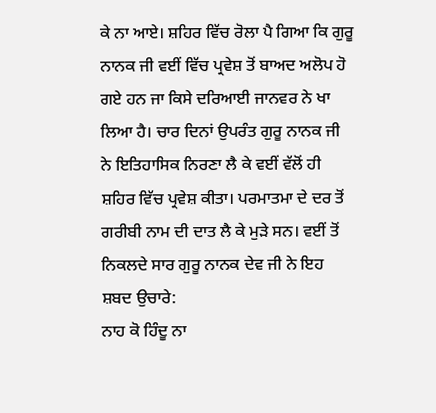ਕੇ ਨਾ ਆਏ। ਸ਼ਹਿਰ ਵਿੱਚ ਰੋਲਾ ਪੈ ਗਿਆ ਕਿ ਗੁਰੂ ਨਾਨਕ ਜੀ ਵਈਂ ਵਿੱਚ ਪ੍ਰਵੇਸ਼ ਤੋਂ ਬਾਅਦ ਅਲੋਪ ਹੋ ਗਏ ਹਨ ਜਾ ਕਿਸੇ ਦਰਿਆਈ ਜਾਨਵਰ ਨੇ ਖਾ ਲਿਆ ਹੈ। ਚਾਰ ਦਿਨਾਂ ਉਪਰੰਤ ਗੁਰੂ ਨਾਨਕ ਜੀ ਨੇ ਇਤਿਹਾਸਿਕ ਨਿਰਣਾ ਲੈ ਕੇ ਵਈਂ ਵੱਲੋਂ ਹੀ ਸ਼ਹਿਰ ਵਿੱਚ ਪ੍ਰਵੇਸ਼ ਕੀਤਾ। ਪਰਮਾਤਮਾ ਦੇ ਦਰ ਤੋਂ ਗਰੀਬੀ ਨਾਮ ਦੀ ਦਾਤ ਲੈ ਕੇ ਮੁੜੇ ਸਨ। ਵਈਂ ਤੋਂ ਨਿਕਲਦੇ ਸਾਰ ਗੁਰੂ ਨਾਨਕ ਦੇਵ ਜੀ ਨੇ ਇਹ ਸ਼ਬਦ ਉਚਾਰੇ:
ਨਾਹ ਕੋ ਹਿੰਦੂ ਨਾ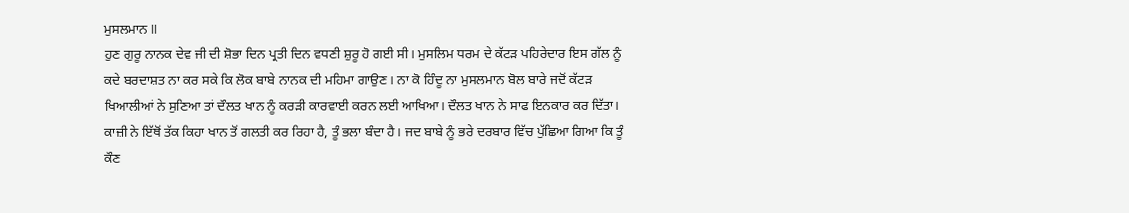ਮੁਸਲਮਾਨ II
ਹੁਣ ਗੁਰੂ ਨਾਨਕ ਦੇਵ ਜੀ ਦੀ ਸ਼ੋਭਾ ਦਿਨ ਪ੍ਰਤੀ ਦਿਨ ਵਧਣੀ ਸ਼ੁਰੂ ਹੋ ਗਈ ਸੀ। ਮੁਸਲਿਮ ਧਰਮ ਦੇ ਕੱਟੜ ਪਹਿਰੇਦਾਰ ਇਸ ਗੱਲ ਨੂੰ ਕਦੇ ਬਰਦਾਸ਼ਤ ਨਾ ਕਰ ਸਕੇ ਕਿ ਲੋਕ ਬਾਬੇ ਨਾਨਕ ਦੀ ਮਹਿਮਾ ਗਾਉਣ। ਨਾ ਕੋ ਹਿੰਦੂ ਨਾ ਮੁਸਲਮਾਨ ਬੋਲ ਬਾਰੇ ਜਦੋਂ ਕੱਟੜ ਖਿਆਲੀਆਂ ਨੇ ਸੁਣਿਆ ਤਾਂ ਦੌਲਤ ਖਾਨ ਨੂੰ ਕਰੜੀ ਕਾਰਵਾਈ ਕਰਨ ਲਈ ਆਖਿਆ। ਦੌਲਤ ਖਾਨ ਨੇ ਸਾਫ ਇਨਕਾਰ ਕਰ ਦਿੱਤਾ। ਕਾਜ਼ੀ ਨੇ ਇੱਥੋਂ ਤੱਕ ਕਿਹਾ ਖਾਨ ਤੋਂ ਗਲਤੀ ਕਰ ਰਿਹਾ ਹੈ, ਤੂੰ ਭਲਾ ਬੰਦਾ ਹੈ। ਜਦ ਬਾਬੇ ਨੂੰ ਭਰੇ ਦਰਬਾਰ ਵਿੱਚ ਪੁੱਛਿਆ ਗਿਆ ਕਿ ਤੂੰ ਕੌਣ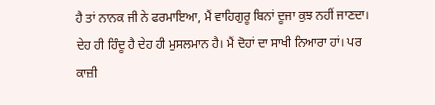ਹੈ ਤਾਂ ਨਾਨਕ ਜੀ ਨੇ ਫਰਮਾਇਆ, ਮੈਂ ਵਾਹਿਗੁਰੂ ਬਿਨਾਂ ਦੂਜਾ ਕੁਝ ਨਹੀਂ ਜਾਣਦਾ। ਦੇਹ ਹੀ ਹਿੰਦੂ ਹੈ ਦੇਹ ਹੀ ਮੁਸਲਮਾਨ ਹੈ। ਮੈਂ ਦੋਹਾਂ ਦਾ ਸਾਖੀ ਨਿਆਰਾ ਹਾਂ। ਪਰ ਕਾਜ਼ੀ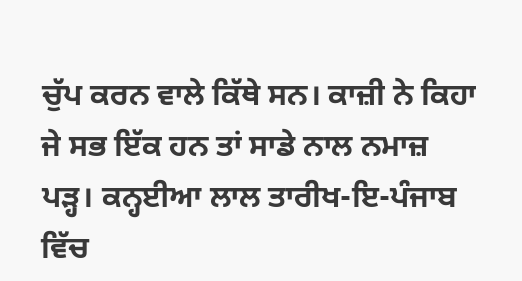ਚੁੱਪ ਕਰਨ ਵਾਲੇ ਕਿੱਥੇ ਸਨ। ਕਾਜ਼ੀ ਨੇ ਕਿਹਾ ਜੇ ਸਭ ਇੱਕ ਹਨ ਤਾਂ ਸਾਡੇ ਨਾਲ ਨਮਾਜ਼ ਪੜ੍ਹ। ਕਨ੍ਹਈਆ ਲਾਲ ਤਾਰੀਖ-ਇ-ਪੰਜਾਬ ਵਿੱਚ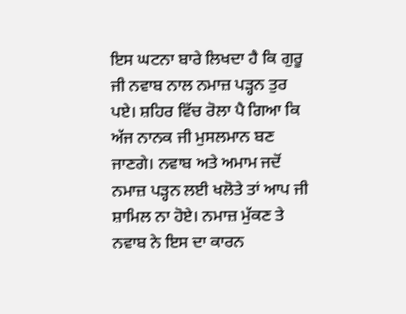ਇਸ ਘਟਨਾ ਬਾਰੇ ਲਿਖਦਾ ਹੈ ਕਿ ਗੁਰੂ ਜੀ ਨਵਾਬ ਨਾਲ ਨਮਾਜ਼ ਪੜ੍ਹਨ ਤੁਰ ਪਏ। ਸ਼ਹਿਰ ਵਿੱਚ ਰੋਲਾ ਪੈ ਗਿਆ ਕਿ ਅੱਜ ਨਾਨਕ ਜੀ ਮੁਸਲਮਾਨ ਬਣ ਜਾਣਗੇ। ਨਵਾਬ ਅਤੇ ਅਮਾਮ ਜਦੋਂ ਨਮਾਜ਼ ਪੜ੍ਹਨ ਲਈ ਖਲੋਤੇ ਤਾਂ ਆਪ ਜੀ ਸ਼ਾਮਿਲ ਨਾ ਹੋਏ। ਨਮਾਜ਼ ਮੁੱਕਣ ਤੇ ਨਵਾਬ ਨੇ ਇਸ ਦਾ ਕਾਰਨ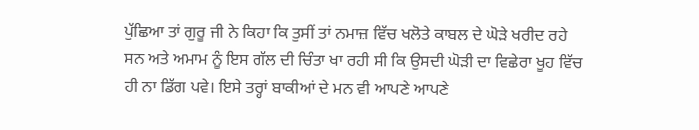ਪੁੱਛਿਆ ਤਾਂ ਗੁਰੂ ਜੀ ਨੇ ਕਿਹਾ ਕਿ ਤੁਸੀਂ ਤਾਂ ਨਮਾਜ਼ ਵਿੱਚ ਖਲੋਤੇ ਕਾਬਲ ਦੇ ਘੋੜੇ ਖਰੀਦ ਰਹੇ ਸਨ ਅਤੇ ਅਮਾਮ ਨੂੰ ਇਸ ਗੱਲ ਦੀ ਚਿੰਤਾ ਖਾ ਰਹੀ ਸੀ ਕਿ ਉਸਦੀ ਘੋੜੀ ਦਾ ਵਿਛੇਰਾ ਖੂਹ ਵਿੱਚ ਹੀ ਨਾ ਡਿੱਗ ਪਵੇ। ਇਸੇ ਤਰ੍ਹਾਂ ਬਾਕੀਆਂ ਦੇ ਮਨ ਵੀ ਆਪਣੇ ਆਪਣੇ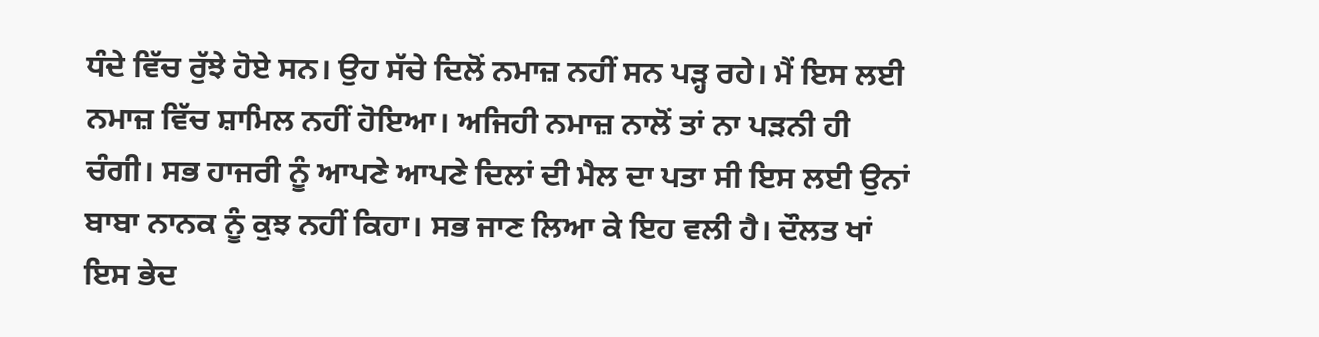ਧੰਦੇ ਵਿੱਚ ਰੁੱਝੇ ਹੋਏ ਸਨ। ਉਹ ਸੱਚੇ ਦਿਲੋਂ ਨਮਾਜ਼ ਨਹੀਂ ਸਨ ਪੜ੍ਹ ਰਹੇ। ਮੈਂ ਇਸ ਲਈ ਨਮਾਜ਼ ਵਿੱਚ ਸ਼ਾਮਿਲ ਨਹੀਂ ਹੋਇਆ। ਅਜਿਹੀ ਨਮਾਜ਼ ਨਾਲੋਂ ਤਾਂ ਨਾ ਪੜਨੀ ਹੀ ਚੰਗੀ। ਸਭ ਹਾਜਰੀ ਨੂੰ ਆਪਣੇ ਆਪਣੇ ਦਿਲਾਂ ਦੀ ਮੈਲ ਦਾ ਪਤਾ ਸੀ ਇਸ ਲਈ ਉਨਾਂ ਬਾਬਾ ਨਾਨਕ ਨੂੰ ਕੁਝ ਨਹੀਂ ਕਿਹਾ। ਸਭ ਜਾਣ ਲਿਆ ਕੇ ਇਹ ਵਲੀ ਹੈ। ਦੌਲਤ ਖਾਂ ਇਸ ਭੇਦ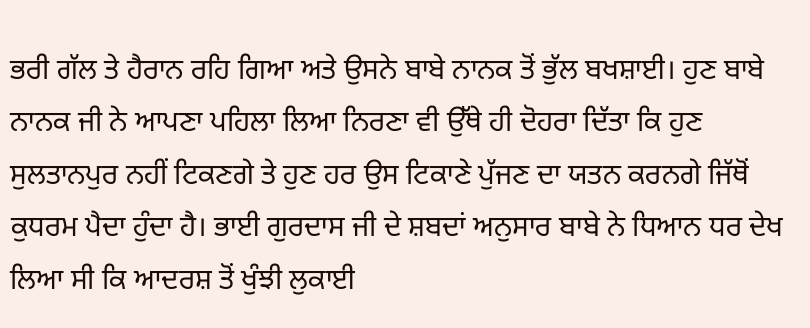ਭਰੀ ਗੱਲ ਤੇ ਹੈਰਾਨ ਰਹਿ ਗਿਆ ਅਤੇ ਉਸਨੇ ਬਾਬੇ ਨਾਨਕ ਤੋਂ ਭੁੱਲ ਬਖਸ਼ਾਈ। ਹੁਣ ਬਾਬੇ ਨਾਨਕ ਜੀ ਨੇ ਆਪਣਾ ਪਹਿਲਾ ਲਿਆ ਨਿਰਣਾ ਵੀ ਉੱਥੇ ਹੀ ਦੋਹਰਾ ਦਿੱਤਾ ਕਿ ਹੁਣ ਸੁਲਤਾਨਪੁਰ ਨਹੀਂ ਟਿਕਣਗੇ ਤੇ ਹੁਣ ਹਰ ਉਸ ਟਿਕਾਣੇ ਪੁੱਜਣ ਦਾ ਯਤਨ ਕਰਨਗੇ ਜਿੱਥੋਂ ਕੁਧਰਮ ਪੈਦਾ ਹੁੰਦਾ ਹੈ। ਭਾਈ ਗੁਰਦਾਸ ਜੀ ਦੇ ਸ਼ਬਦਾਂ ਅਨੁਸਾਰ ਬਾਬੇ ਨੇ ਧਿਆਨ ਧਰ ਦੇਖ ਲਿਆ ਸੀ ਕਿ ਆਦਰਸ਼ ਤੋਂ ਖੁੰਝੀ ਲੁਕਾਈ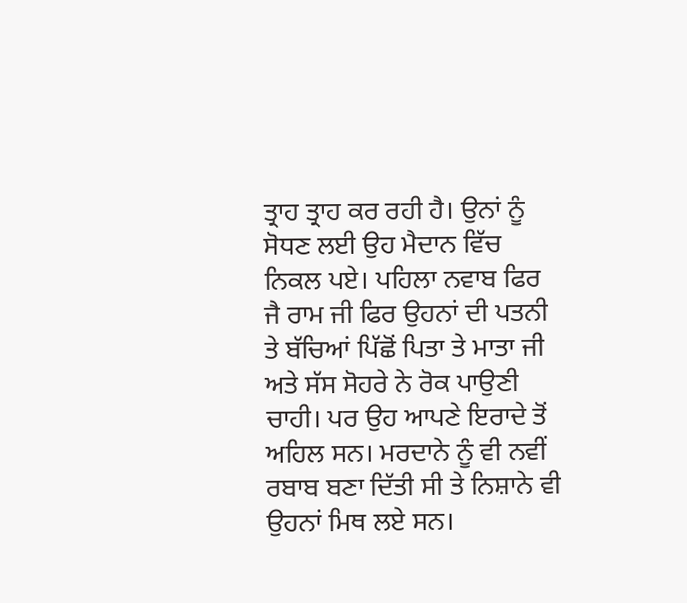ਤ੍ਰਾਹ ਤ੍ਰਾਹ ਕਰ ਰਹੀ ਹੈ। ਉਨਾਂ ਨੂੰ ਸੋਧਣ ਲਈ ਉਹ ਮੈਦਾਨ ਵਿੱਚ ਨਿਕਲ ਪਏ। ਪਹਿਲਾ ਨਵਾਬ ਫਿਰ ਜੈ ਰਾਮ ਜੀ ਫਿਰ ਉਹਨਾਂ ਦੀ ਪਤਨੀ ਤੇ ਬੱਚਿਆਂ ਪਿੱਛੋਂ ਪਿਤਾ ਤੇ ਮਾਤਾ ਜੀ ਅਤੇ ਸੱਸ ਸੋਹਰੇ ਨੇ ਰੋਕ ਪਾਉਣੀ ਚਾਹੀ। ਪਰ ਉਹ ਆਪਣੇ ਇਰਾਦੇ ਤੋਂ ਅਹਿਲ ਸਨ। ਮਰਦਾਨੇ ਨੂੰ ਵੀ ਨਵੀਂ ਰਬਾਬ ਬਣਾ ਦਿੱਤੀ ਸੀ ਤੇ ਨਿਸ਼ਾਨੇ ਵੀ ਉਹਨਾਂ ਮਿਥ ਲਏ ਸਨ।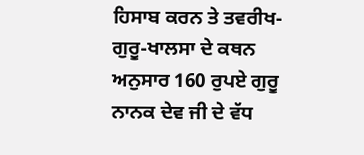ਹਿਸਾਬ ਕਰਨ ਤੇ ਤਵਰੀਖ-ਗੁਰੂ-ਖਾਲਸਾ ਦੇ ਕਥਨ ਅਨੁਸਾਰ 160 ਰੁਪਏ ਗੁਰੂ ਨਾਨਕ ਦੇਵ ਜੀ ਦੇ ਵੱਧ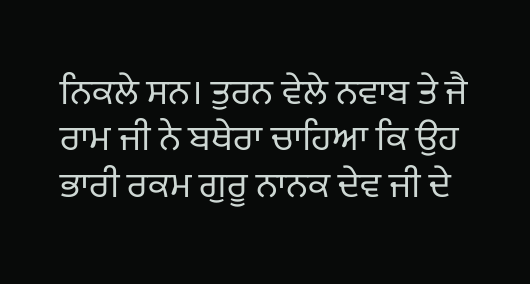ਨਿਕਲੇ ਸਨ। ਤੁਰਨ ਵੇਲੇ ਨਵਾਬ ਤੇ ਜੈ ਰਾਮ ਜੀ ਨੇ ਬਥੇਰਾ ਚਾਹਿਆ ਕਿ ਉਹ ਭਾਰੀ ਰਕਮ ਗੁਰੂ ਨਾਨਕ ਦੇਵ ਜੀ ਦੇ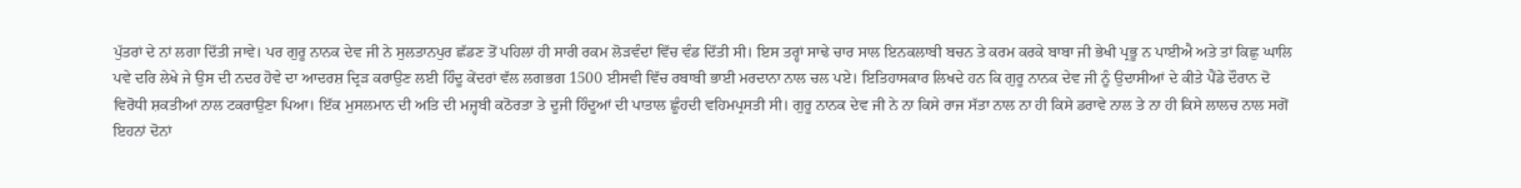ਪੁੱਤਰਾਂ ਦੇ ਨਾਂ ਲਗਾ ਦਿੱਤੀ ਜਾਵੇ। ਪਰ ਗੁਰੂ ਨਾਨਕ ਦੇਵ ਜੀ ਨੇ ਸੁਲਤਾਨਪੁਰ ਛੱਡਣ ਤੋਂ ਪਹਿਲਾਂ ਹੀ ਸਾਰੀ ਰਕਮ ਲੋੜਵੰਦਾਂ ਵਿੱਚ ਵੰਡ ਦਿੱਤੀ ਸੀ। ਇਸ ਤਰ੍ਹਾਂ ਸਾਢੇ ਚਾਰ ਸਾਲ ਇਨਕਲਾਬੀ ਬਚਨ ਤੇ ਕਰਮ ਕਰਕੇ ਬਾਬਾ ਜੀ ਭੇਖੀ ਪ੍ਰਭੂ ਨ ਪਾਈਐ ਅਤੇ ਤਾਂ ਕਿਛੁ ਘਾਲਿ ਪਵੇ ਦਰਿ ਲੇਖੇ ਜੇ ਉਸ ਦੀ ਨਦਰ ਹੋਵੇ ਦਾ ਆਦਰਸ਼ ਦ੍ਰਿੜ ਕਰਾਉਣ ਲਈ ਹਿੰਦੂ ਕੇਂਦਰਾਂ ਵੱਲ ਲਗਭਗ 1500 ਈਸਵੀ ਵਿੱਚ ਰਬਾਬੀ ਭਾਈ ਮਰਦਾਨਾ ਨਾਲ ਚਲ ਪਏ। ਇਤਿਹਾਸਕਾਰ ਲਿਖਦੇ ਹਨ ਕਿ ਗੁਰੂ ਨਾਨਕ ਦੇਵ ਜੀ ਨੂੰ ਉਦਾਸੀਆਂ ਦੇ ਕੀਤੇ ਪੈਂਡੇ ਦੌਰਾਨ ਦੋ ਵਿਰੋਧੀ ਸ਼ਕਤੀਆਂ ਨਾਲ ਟਕਰਾਉਣਾ ਪਿਆ। ਇੱਕ ਮੁਸਲਮਾਨ ਦੀ ਅਤਿ ਦੀ ਮਜ੍ਹਬੀ ਕਠੋਰਤਾ ਤੇ ਦੂਜੀ ਹਿੰਦੂਆਂ ਦੀ ਪਾਤਾਲ ਛੂੰਹਦੀ ਵਹਿਮਪ੍ਰਸਤੀ ਸੀ। ਗੁਰੂ ਨਾਨਕ ਦੇਵ ਜੀ ਨੇ ਨਾ ਕਿਸੇ ਰਾਜ ਸੱਤਾ ਨਾਲ ਨਾ ਹੀ ਕਿਸੇ ਡਰਾਵੇ ਨਾਲ ਤੇ ਨਾ ਹੀ ਕਿਸੇ ਲਾਲਚ ਨਾਲ ਸਗੋਂ ਇਹਨਾਂ ਦੋਨਾਂ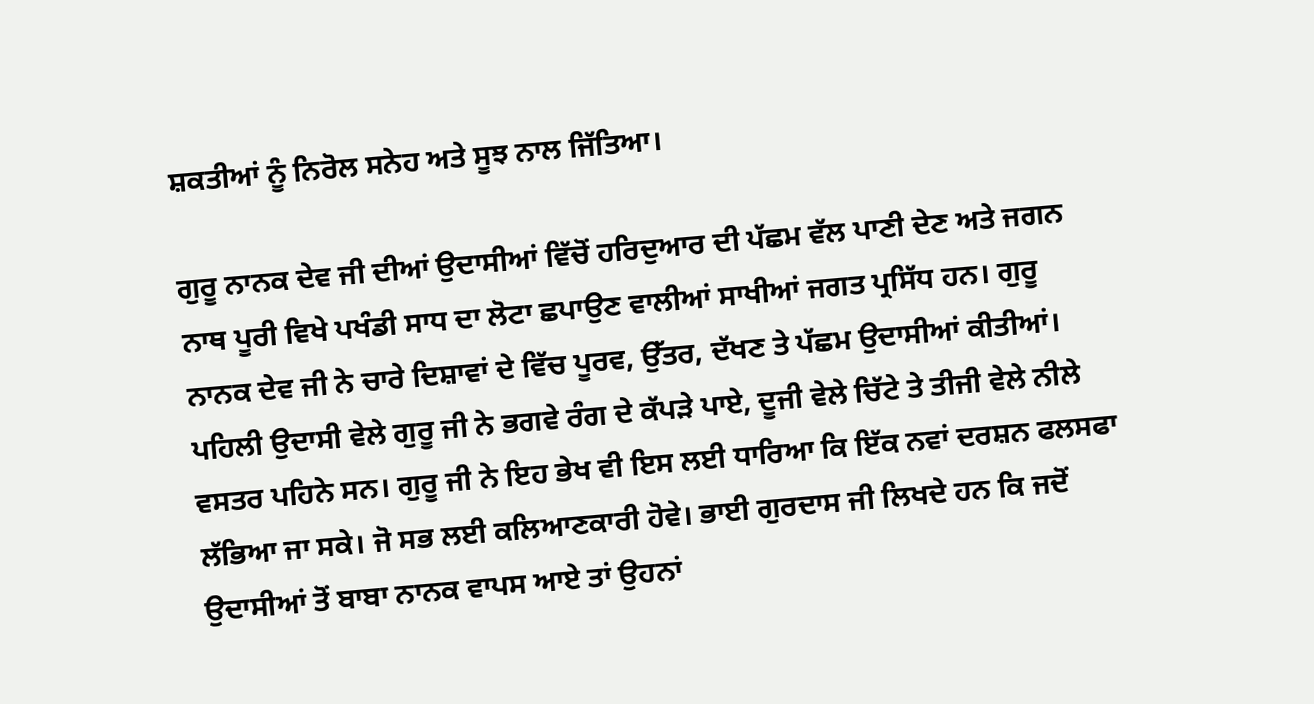ਸ਼ਕਤੀਆਂ ਨੂੰ ਨਿਰੋਲ ਸਨੇਹ ਅਤੇ ਸੂਝ ਨਾਲ ਜਿੱਤਿਆ।

ਗੁਰੂ ਨਾਨਕ ਦੇਵ ਜੀ ਦੀਆਂ ਉਦਾਸੀਆਂ ਵਿੱਚੋਂ ਹਰਿਦੁਆਰ ਦੀ ਪੱਛਮ ਵੱਲ ਪਾਣੀ ਦੇਣ ਅਤੇ ਜਗਨ ਨਾਥ ਪੂਰੀ ਵਿਖੇ ਪਖੰਡੀ ਸਾਧ ਦਾ ਲੋਟਾ ਛਪਾਉਣ ਵਾਲੀਆਂ ਸਾਖੀਆਂ ਜਗਤ ਪ੍ਰਸਿੱਧ ਹਨ। ਗੁਰੂ ਨਾਨਕ ਦੇਵ ਜੀ ਨੇ ਚਾਰੇ ਦਿਸ਼ਾਵਾਂ ਦੇ ਵਿੱਚ ਪੂਰਵ, ਉੱਤਰ, ਦੱਖਣ ਤੇ ਪੱਛਮ ਉਦਾਸੀਆਂ ਕੀਤੀਆਂ। ਪਹਿਲੀ ਉਦਾਸੀ ਵੇਲੇ ਗੁਰੂ ਜੀ ਨੇ ਭਗਵੇ ਰੰਗ ਦੇ ਕੱਪੜੇ ਪਾਏ, ਦੂਜੀ ਵੇਲੇ ਚਿੱਟੇ ਤੇ ਤੀਜੀ ਵੇਲੇ ਨੀਲੇ ਵਸਤਰ ਪਹਿਨੇ ਸਨ। ਗੁਰੂ ਜੀ ਨੇ ਇਹ ਭੇਖ ਵੀ ਇਸ ਲਈ ਧਾਰਿਆ ਕਿ ਇੱਕ ਨਵਾਂ ਦਰਸ਼ਨ ਫਲਸਫਾ ਲੱਭਿਆ ਜਾ ਸਕੇ। ਜੋ ਸਭ ਲਈ ਕਲਿਆਣਕਾਰੀ ਹੋਵੇ। ਭਾਈ ਗੁਰਦਾਸ ਜੀ ਲਿਖਦੇ ਹਨ ਕਿ ਜਦੋਂ ਉਦਾਸੀਆਂ ਤੋਂ ਬਾਬਾ ਨਾਨਕ ਵਾਪਸ ਆਏ ਤਾਂ ਉਹਨਾਂ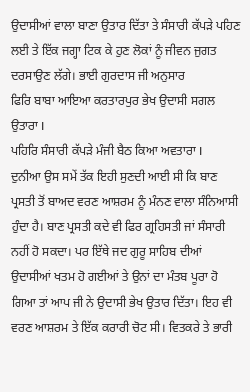ਉਦਾਸੀਆਂ ਵਾਲਾ ਬਾਣਾ ਉਤਾਰ ਦਿੱਤਾ ਤੇ ਸੰਸਾਰੀ ਕੱਪੜੇ ਪਹਿਣ ਲਈ ਤੇ ਇੱਕ ਜਗ੍ਹਾ ਟਿਕ ਕੇ ਹੁਣ ਲੋਕਾਂ ਨੂੰ ਜੀਵਨ ਜੁਗਤ ਦਰਸਾਉਣ ਲੱਗੇ। ਭਾਈ ਗੁਰਦਾਸ ਜੀ ਅਨੁਸਾਰ
ਫਿਰਿ ਬਾਬਾ ਆਇਆ ਕਰਤਾਰਪੁਰ ਭੇਖ ਉਦਾਸੀ ਸਗਲ ਉਤਾਰਾ I
ਪਹਿਰਿ ਸੰਸਾਰੀ ਕੱਪੜੇ ਮੰਜੀ ਬੈਠ ਕਿਆ ਅਵਤਾਰਾ I
ਦੁਨੀਆ ਉਸ ਸਮੇਂ ਤੱਕ ਇਹੀ ਸੁਣਦੀ ਆਈ ਸੀ ਕਿ ਬਾਣ ਪ੍ਰਸਤੀ ਤੋਂ ਬਾਅਦ ਵਰਣ ਆਸ਼ਰਮ ਨੂੰ ਮੰਨਣ ਵਾਲਾ ਸੰਨਿਆਸੀ ਹੁੰਦਾ ਹੈ। ਬਾਣ ਪ੍ਰਸਤੀ ਕਦੇ ਵੀ ਫਿਰ ਗ੍ਰਹਿਸਤੀ ਜਾਂ ਸੰਸਾਰੀ ਨਹੀਂ ਹੋ ਸਕਦਾ। ਪਰ ਇੱਥੇ ਜਦ ਗੁਰੂ ਸਾਹਿਬ ਦੀਆਂ ਉਦਾਸੀਆਂ ਖਤਮ ਹੋ ਗਈਆਂ ਤੇ ਉਨਾਂ ਦਾ ਮੰਤਬ ਪੂਰਾ ਹੋ ਗਿਆ ਤਾਂ ਆਪ ਜੀ ਨੇ ਉਦਾਸੀ ਭੇਖ ਉਤਾਰ ਦਿੱਤਾ। ਇਹ ਵੀ ਵਰਣ ਆਸ਼ਰਮ ਤੇ ਇੱਕ ਕਰਾਰੀ ਚੋਟ ਸੀ। ਵਿਤਕਰੇ ਤੇ ਭਾਰੀ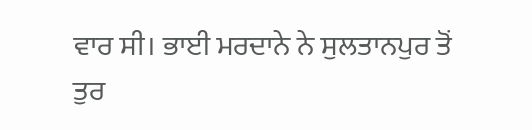ਵਾਰ ਸੀ। ਭਾਈ ਮਰਦਾਨੇ ਨੇ ਸੁਲਤਾਨਪੁਰ ਤੋਂ ਤੁਰ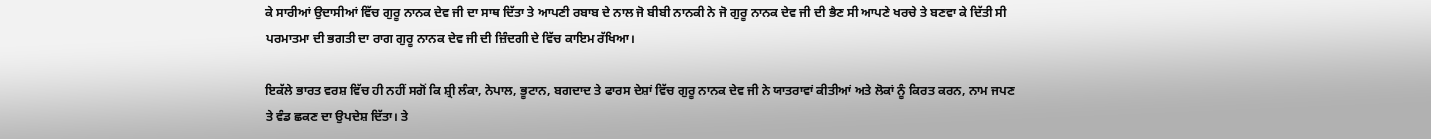ਕੇ ਸਾਰੀਆਂ ਉਦਾਸੀਆਂ ਵਿੱਚ ਗੁਰੂ ਨਾਨਕ ਦੇਵ ਜੀ ਦਾ ਸਾਥ ਦਿੱਤਾ ਤੇ ਆਪਣੀ ਰਬਾਬ ਦੇ ਨਾਲ ਜੋ ਬੀਬੀ ਨਾਨਕੀ ਨੇ ਜੋ ਗੁਰੂ ਨਾਨਕ ਦੇਵ ਜੀ ਦੀ ਭੈਣ ਸੀ ਆਪਣੇ ਖਰਚੇ ਤੇ ਬਣਵਾ ਕੇ ਦਿੱਤੀ ਸੀ ਪਰਮਾਤਮਾ ਦੀ ਭਗਤੀ ਦਾ ਰਾਗ ਗੁਰੂ ਨਾਨਕ ਦੇਵ ਜੀ ਦੀ ਜ਼ਿੰਦਗੀ ਦੇ ਵਿੱਚ ਕਾਇਮ ਰੱਖਿਆ।

ਇਕੱਲੇ ਭਾਰਤ ਵਰਸ਼ ਵਿੱਚ ਹੀ ਨਹੀਂ ਸਗੋਂ ਕਿ ਸ਼੍ਰੀ ਲੰਕਾ, ਨੇਪਾਲ, ਭੂਟਾਨ, ਬਗਦਾਦ ਤੇ ਫਾਰਸ ਦੇਸ਼ਾਂ ਵਿੱਚ ਗੁਰੂ ਨਾਨਕ ਦੇਵ ਜੀ ਨੇ ਯਾਤਰਾਵਾਂ ਕੀਤੀਆਂ ਅਤੇ ਲੋਕਾਂ ਨੂੰ ਕਿਰਤ ਕਰਨ, ਨਾਮ ਜਪਣ ਤੇ ਵੰਡ ਛਕਣ ਦਾ ਉਪਦੇਸ਼ ਦਿੱਤਾ। ਤੇ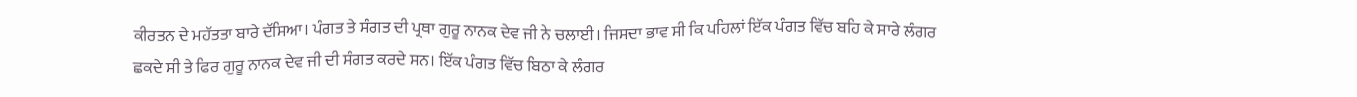ਕੀਰਤਨ ਦੇ ਮਹੱਤਤਾ ਬਾਰੇ ਦੱਸਿਆ। ਪੰਗਤ ਤੇ ਸੰਗਤ ਦੀ ਪ੍ਰਥਾ ਗੁਰੂ ਨਾਨਕ ਦੇਵ ਜੀ ਨੇ ਚਲਾਈ। ਜਿਸਦਾ ਭਾਵ ਸੀ ਕਿ ਪਹਿਲਾਂ ਇੱਕ ਪੰਗਤ ਵਿੱਚ ਬਹਿ ਕੇ ਸਾਰੇ ਲੰਗਰ ਛਕਦੇ ਸੀ ਤੇ ਫਿਰ ਗੁਰੂ ਨਾਨਕ ਦੇਵ ਜੀ ਦੀ ਸੰਗਤ ਕਰਦੇ ਸਨ। ਇੱਕ ਪੰਗਤ ਵਿੱਚ ਬਿਠਾ ਕੇ ਲੰਗਰ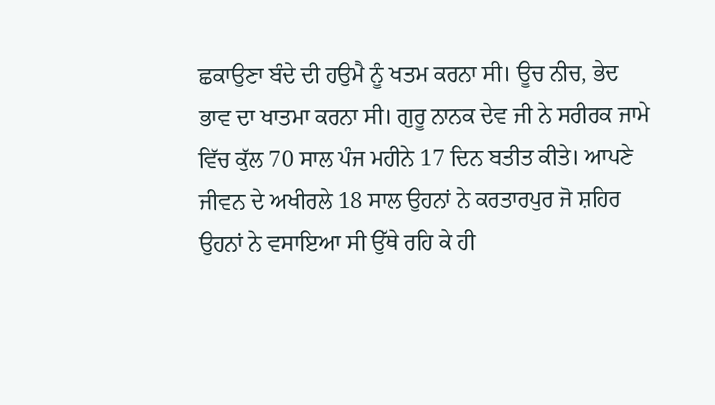ਛਕਾਉਣਾ ਬੰਦੇ ਦੀ ਹਉਮੈ ਨੂੰ ਖਤਮ ਕਰਨਾ ਸੀ। ਊਚ ਨੀਚ, ਭੇਦ ਭਾਵ ਦਾ ਖਾਤਮਾ ਕਰਨਾ ਸੀ। ਗੁਰੂ ਨਾਨਕ ਦੇਵ ਜੀ ਨੇ ਸਰੀਰਕ ਜਾਮੇ ਵਿੱਚ ਕੁੱਲ 70 ਸਾਲ ਪੰਜ ਮਹੀਨੇ 17 ਦਿਨ ਬਤੀਤ ਕੀਤੇ। ਆਪਣੇ ਜੀਵਨ ਦੇ ਅਖੀਰਲੇ 18 ਸਾਲ ਉਹਨਾਂ ਨੇ ਕਰਤਾਰਪੁਰ ਜੋ ਸ਼ਹਿਰ ਉਹਨਾਂ ਨੇ ਵਸਾਇਆ ਸੀ ਉੱਥੇ ਰਹਿ ਕੇ ਹੀ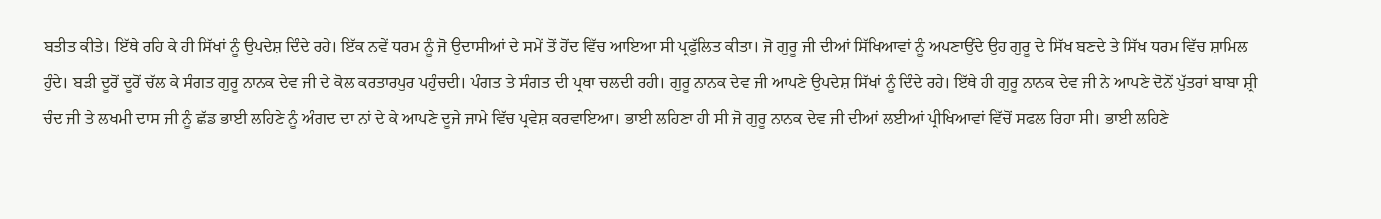ਬਤੀਤ ਕੀਤੇ। ਇੱਥੇ ਰਹਿ ਕੇ ਹੀ ਸਿੱਖਾਂ ਨੂੰ ਉਪਦੇਸ਼ ਦਿੰਦੇ ਰਹੇ। ਇੱਕ ਨਵੇਂ ਧਰਮ ਨੂੰ ਜੋ ਉਦਾਸੀਆਂ ਦੇ ਸਮੇਂ ਤੋਂ ਹੋਂਦ ਵਿੱਚ ਆਇਆ ਸੀ ਪ੍ਰਫੁੱਲਿਤ ਕੀਤਾ। ਜੋ ਗੁਰੂ ਜੀ ਦੀਆਂ ਸਿੱਖਿਆਵਾਂ ਨੂੰ ਅਪਣਾਉਂਦੇ ਉਹ ਗੁਰੂ ਦੇ ਸਿੱਖ ਬਣਦੇ ਤੇ ਸਿੱਖ ਧਰਮ ਵਿੱਚ ਸ਼ਾਮਿਲ ਹੁੰਦੇ। ਬੜੀ ਦੂਰੋਂ ਦੂਰੋਂ ਚੱਲ ਕੇ ਸੰਗਤ ਗੁਰੂ ਨਾਨਕ ਦੇਵ ਜੀ ਦੇ ਕੋਲ ਕਰਤਾਰਪੁਰ ਪਹੁੰਚਦੀ। ਪੰਗਤ ਤੇ ਸੰਗਤ ਦੀ ਪ੍ਰਥਾ ਚਲਦੀ ਰਹੀ। ਗੁਰੂ ਨਾਨਕ ਦੇਵ ਜੀ ਆਪਣੇ ਉਪਦੇਸ਼ ਸਿੱਖਾਂ ਨੂੰ ਦਿੰਦੇ ਰਹੇ। ਇੱਥੇ ਹੀ ਗੁਰੂ ਨਾਨਕ ਦੇਵ ਜੀ ਨੇ ਆਪਣੇ ਦੋਨੋਂ ਪੁੱਤਰਾਂ ਬਾਬਾ ਸ਼੍ਰੀ ਚੰਦ ਜੀ ਤੇ ਲਖਮੀ ਦਾਸ ਜੀ ਨੂੰ ਛੱਡ ਭਾਈ ਲਹਿਣੇ ਨੂੰ ਅੰਗਦ ਦਾ ਨਾਂ ਦੇ ਕੇ ਆਪਣੇ ਦੂਜੇ ਜਾਮੇ ਵਿੱਚ ਪ੍ਰਵੇਸ਼ ਕਰਵਾਇਆ। ਭਾਈ ਲਹਿਣਾ ਹੀ ਸੀ ਜੋ ਗੁਰੂ ਨਾਨਕ ਦੇਵ ਜੀ ਦੀਆਂ ਲਈਆਂ ਪ੍ਰੀਖਿਆਵਾਂ ਵਿੱਚੋਂ ਸਫਲ ਰਿਹਾ ਸੀ। ਭਾਈ ਲਹਿਣੇ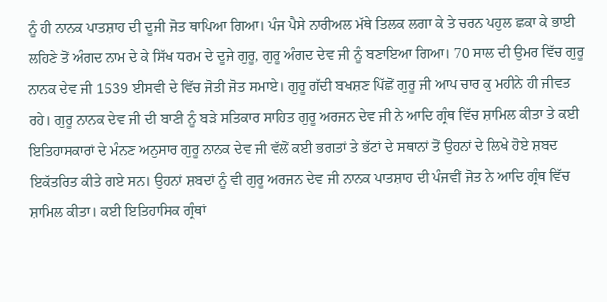ਨੂੰ ਹੀ ਨਾਨਕ ਪਾਤਸ਼ਾਹ ਦੀ ਦੂਜੀ ਜੋਤ ਥਾਪਿਆ ਗਿਆ। ਪੰਜ ਪੈਸੇ ਨਾਰੀਅਲ ਮੱਥੇ ਤਿਲਕ ਲਗਾ ਕੇ ਤੇ ਚਰਨ ਪਹੁਲ ਛਕਾ ਕੇ ਭਾਈ ਲਹਿਣੇ ਤੋਂ ਅੰਗਦ ਨਾਮ ਦੇ ਕੇ ਸਿੱਖ ਧਰਮ ਦੇ ਦੂਜੇ ਗੁਰੂ, ਗੁਰੂ ਅੰਗਦ ਦੇਵ ਜੀ ਨੂੰ ਬਣਾਇਆ ਗਿਆ। 70 ਸਾਲ ਦੀ ਉਮਰ ਵਿੱਚ ਗੁਰੂ ਨਾਨਕ ਦੇਵ ਜੀ 1539 ਈਸਵੀ ਦੇ ਵਿੱਚ ਜੋਤੀ ਜੋਤ ਸਮਾਏ। ਗੁਰੂ ਗੱਦੀ ਬਖਸ਼ਣ ਪਿੱਛੋਂ ਗੁਰੂ ਜੀ ਆਪ ਚਾਰ ਕੁ ਮਹੀਨੇ ਹੀ ਜੀਵਤ ਰਹੇ। ਗੁਰੂ ਨਾਨਕ ਦੇਵ ਜੀ ਦੀ ਬਾਣੀ ਨੂੰ ਬੜੇ ਸਤਿਕਾਰ ਸਾਹਿਤ ਗੁਰੂ ਅਰਜਨ ਦੇਵ ਜੀ ਨੇ ਆਦਿ ਗ੍ਰੰਥ ਵਿੱਚ ਸ਼ਾਮਿਲ ਕੀਤਾ ਤੇ ਕਈ ਇਤਿਹਾਸਕਾਰਾਂ ਦੇ ਮੰਨਣ ਅਨੁਸਾਰ ਗੁਰੂ ਨਾਨਕ ਦੇਵ ਜੀ ਵੱਲੋਂ ਕਈ ਭਗਤਾਂ ਤੇ ਭੱਟਾਂ ਦੇ ਸਥਾਨਾਂ ਤੋਂ ਉਹਨਾਂ ਦੇ ਲਿਖੇ ਹੋਏ ਸ਼ਬਦ ਇਕੱਤਰਿਤ ਕੀਤੇ ਗਏ ਸਨ। ਉਹਨਾਂ ਸ਼ਬਦਾਂ ਨੂੰ ਵੀ ਗੁਰੂ ਅਰਜਨ ਦੇਵ ਜੀ ਨਾਨਕ ਪਾਤਸ਼ਾਹ ਦੀ ਪੰਜਵੀਂ ਜੋਤ ਨੇ ਆਦਿ ਗ੍ਰੰਥ ਵਿੱਚ ਸ਼ਾਮਿਲ ਕੀਤਾ। ਕਈ ਇਤਿਹਾਸਿਕ ਗ੍ਰੰਥਾਂ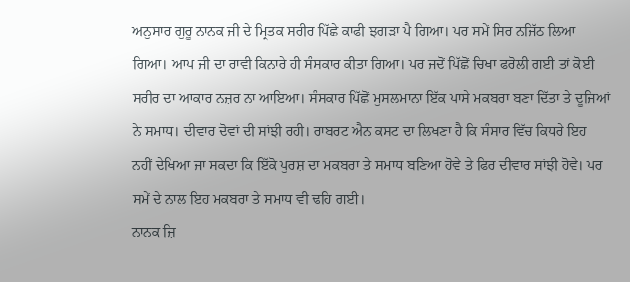ਅਨੁਸਾਰ ਗੁਰੂ ਨਾਨਕ ਜੀ ਦੇ ਮ੍ਰਿਤਕ ਸਰੀਰ ਪਿੱਛੇ ਕਾਫੀ ਝਗੜਾ ਪੈ ਗਿਆ। ਪਰ ਸਮੇਂ ਸਿਰ ਨਜਿੱਠ ਲਿਆ ਗਿਆ। ਆਪ ਜੀ ਦਾ ਰਾਵੀ ਕਿਨਾਰੇ ਹੀ ਸੰਸਕਾਰ ਕੀਤਾ ਗਿਆ। ਪਰ ਜਦੋਂ ਪਿੱਛੋਂ ਚਿਖਾ ਫਰੋਲੀ ਗਈ ਤਾਂ ਕੋਈ ਸਰੀਰ ਦਾ ਆਕਾਰ ਨਜ਼ਰ ਨਾ ਆਇਆ। ਸੰਸਕਾਰ ਪਿੱਛੋਂ ਮੁਸਲਮਾਨਾ ਇੱਕ ਪਾਸੇ ਮਕਬਰਾ ਬਣਾ ਦਿੱਤਾ ਤੇ ਦੂਜਿਆਂ ਨੇ ਸਮਾਧ। ਦੀਵਾਰ ਦੋਵਾਂ ਦੀ ਸਾਂਝੀ ਰਹੀ। ਰਾਬਰਟ ਐਨ ਕਸਟ ਦਾ ਲਿਖਣਾ ਹੈ ਕਿ ਸੰਸਾਰ ਵਿੱਚ ਕਿਧਰੇ ਇਹ ਨਹੀਂ ਦੇਖਿਆ ਜਾ ਸਕਦਾ ਕਿ ਇੱਕੋ ਪੁਰਸ਼ ਦਾ ਮਕਬਰਾ ਤੇ ਸਮਾਧ ਬਣਿਆ ਹੋਵੇ ਤੇ ਫਿਰ ਦੀਵਾਰ ਸਾਂਝੀ ਹੋਵੇ। ਪਰ ਸਮੇਂ ਦੇ ਨਾਲ ਇਹ ਮਕਬਰਾ ਤੇ ਸਮਾਧ ਵੀ ਢਹਿ ਗਈ।
ਨਾਨਕ ਜ਼ਿ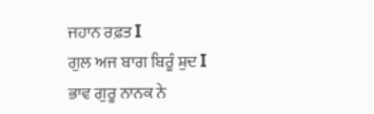ਜਹਾਨ ਰਫ਼ਤ I
ਗੁਲ ਅਜ ਬਾਗ ਬਿਰੂੰ ਸ਼ੁਦ I
ਭਾਵ ਗੁਰੂ ਨਾਨਕ ਨੇ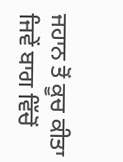ਜਹਾਨ ਤੋਂ ਕੂਚ ਕੀਤਾ ਜਿਵੇਂ ਬਾਗ ਵਿੱਚੋਂ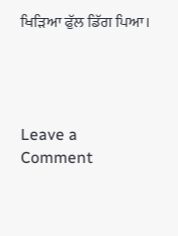ਖਿੜਿਆ ਫੁੱਲ ਡਿੱਗ ਪਿਆ।




Leave a Comment